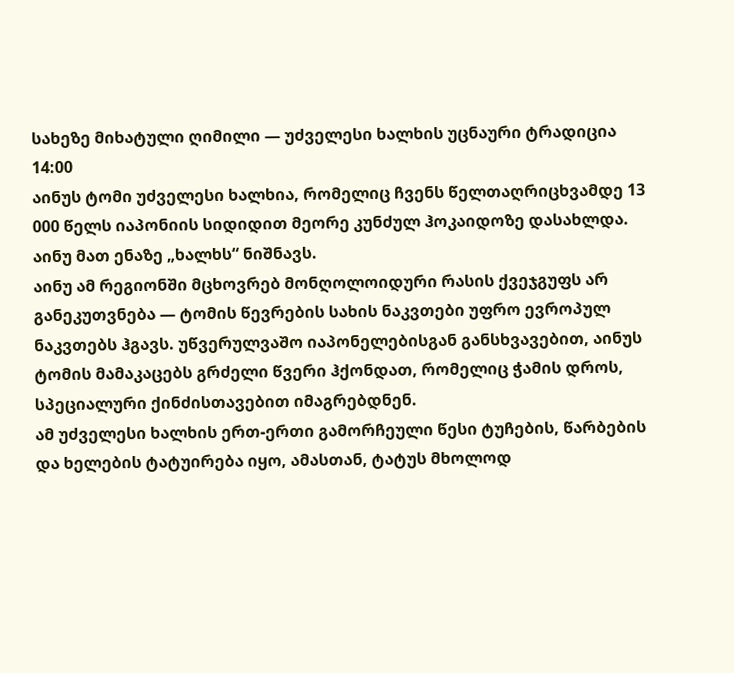სახეზე მიხატული ღიმილი — უძველესი ხალხის უცნაური ტრადიცია
14:00
აინუს ტომი უძველესი ხალხია, რომელიც ჩვენს წელთაღრიცხვამდე 13 000 წელს იაპონიის სიდიდით მეორე კუნძულ ჰოკაიდოზე დასახლდა. აინუ მათ ენაზე „ხალხს“ ნიშნავს.
აინუ ამ რეგიონში მცხოვრებ მონღოლოიდური რასის ქვეჯგუფს არ განეკუთვნება — ტომის წევრების სახის ნაკვთები უფრო ევროპულ ნაკვთებს ჰგავს. უწვერულვაშო იაპონელებისგან განსხვავებით, აინუს ტომის მამაკაცებს გრძელი წვერი ჰქონდათ, რომელიც ჭამის დროს, სპეციალური ქინძისთავებით იმაგრებდნენ.
ამ უძველესი ხალხის ერთ-ერთი გამორჩეული წესი ტუჩების, წარბების და ხელების ტატუირება იყო, ამასთან, ტატუს მხოლოდ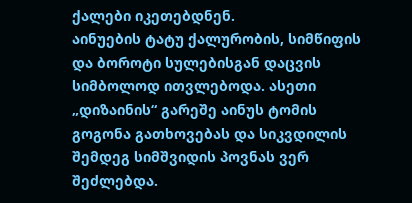ქალები იკეთებდნენ.
აინუების ტატუ ქალურობის, სიმწიფის და ბოროტი სულებისგან დაცვის სიმბოლოდ ითვლებოდა. ასეთი „დიზაინის“ გარეშე აინუს ტომის გოგონა გათხოვებას და სიკვდილის შემდეგ სიმშვიდის პოვნას ვერ შეძლებდა.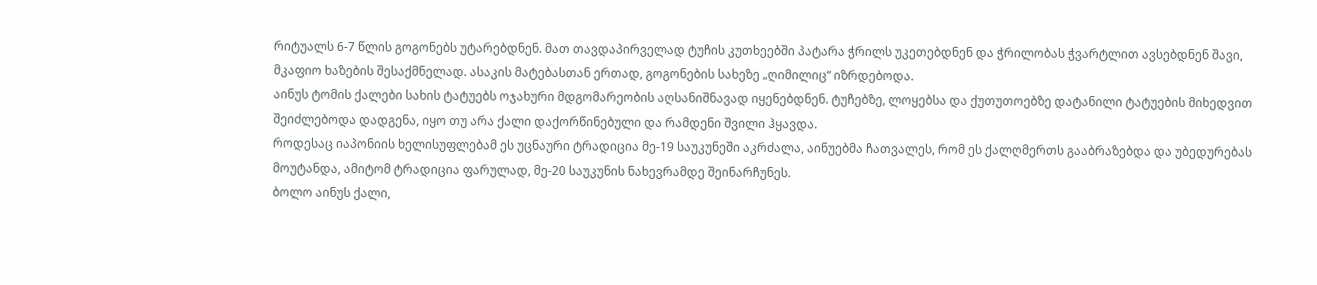რიტუალს 6-7 წლის გოგონებს უტარებდნენ. მათ თავდაპირველად ტუჩის კუთხეებში პატარა ჭრილს უკეთებდნენ და ჭრილობას ჭვარტლით ავსებდნენ შავი, მკაფიო ხაზების შესაქმნელად. ასაკის მატებასთან ერთად, გოგონების სახეზე „ღიმილიც“ იზრდებოდა.
აინუს ტომის ქალები სახის ტატუებს ოჯახური მდგომარეობის აღსანიშნავად იყენებდნენ. ტუჩებზე, ლოყებსა და ქუთუთოებზე დატანილი ტატუების მიხედვით შეიძლებოდა დადგენა, იყო თუ არა ქალი დაქორწინებული და რამდენი შვილი ჰყავდა.
როდესაც იაპონიის ხელისუფლებამ ეს უცნაური ტრადიცია მე-19 საუკუნეში აკრძალა, აინუებმა ჩათვალეს, რომ ეს ქალღმერთს გააბრაზებდა და უბედურებას მოუტანდა, ამიტომ ტრადიცია ფარულად, მე-20 საუკუნის ნახევრამდე შეინარჩუნეს.
ბოლო აინუს ქალი,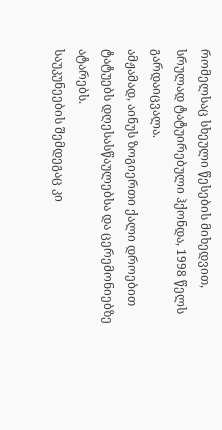რომელსაც სხეული წესების მიხედვით, სრულად ტატუირებული ჰქონდა, 1998 წელს გარდაიცვალა.
ამჟამად, აინუს ზოგიერთი ქალი დროებით ტატუებს დღესასწაულებსა და ცერემონიებზე ატარებს.
საუკუნეების შემდეგაც კი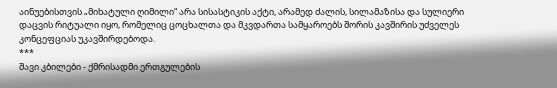აინუებისთვის „მიხატული ღიმილი“ არა სისასტიკის აქტი, არამედ ძალის, სილამაზისა და სულიერი დაცვის რიტუალი იყო, რომელიც ცოცხალთა და მკვდართა სამყაროებს შორის კავშირის უძველეს კონცეფციას უკავშირდებოდა.
***
შავი კბილები - ქმრისადმი ერთგულების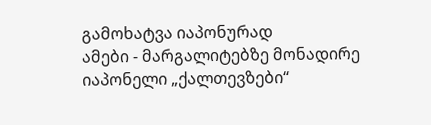გამოხატვა იაპონურად
ამები - მარგალიტებზე მონადირე იაპონელი „ქალთევზები“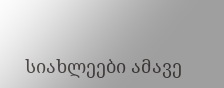სიახლეები ამავე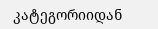კატეგორიიდან